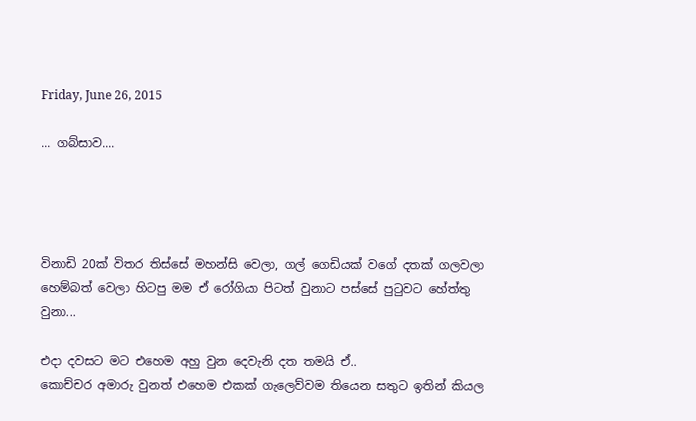Friday, June 26, 2015

... ගබ්සාව....




විනාඩි 20ක් විතර තිස්සේ මහන්සි වෙලා, ගල් ගෙඩියක් වගේ දතක් ගලවලා හෙම්බත් වෙලා හිටපු මම ඒ රෝගියා පිටත් වුනාට පස්සේ පුටුවට හේත්තු වුනා...

එදා දවසට මට එහෙම අහු වුන දෙවැනි දත තමයි ඒ..
කොච්චර අමාරු වුනත් එහෙම එකක් ගැලෙව්වම තියෙන සතුට ඉතින් කියල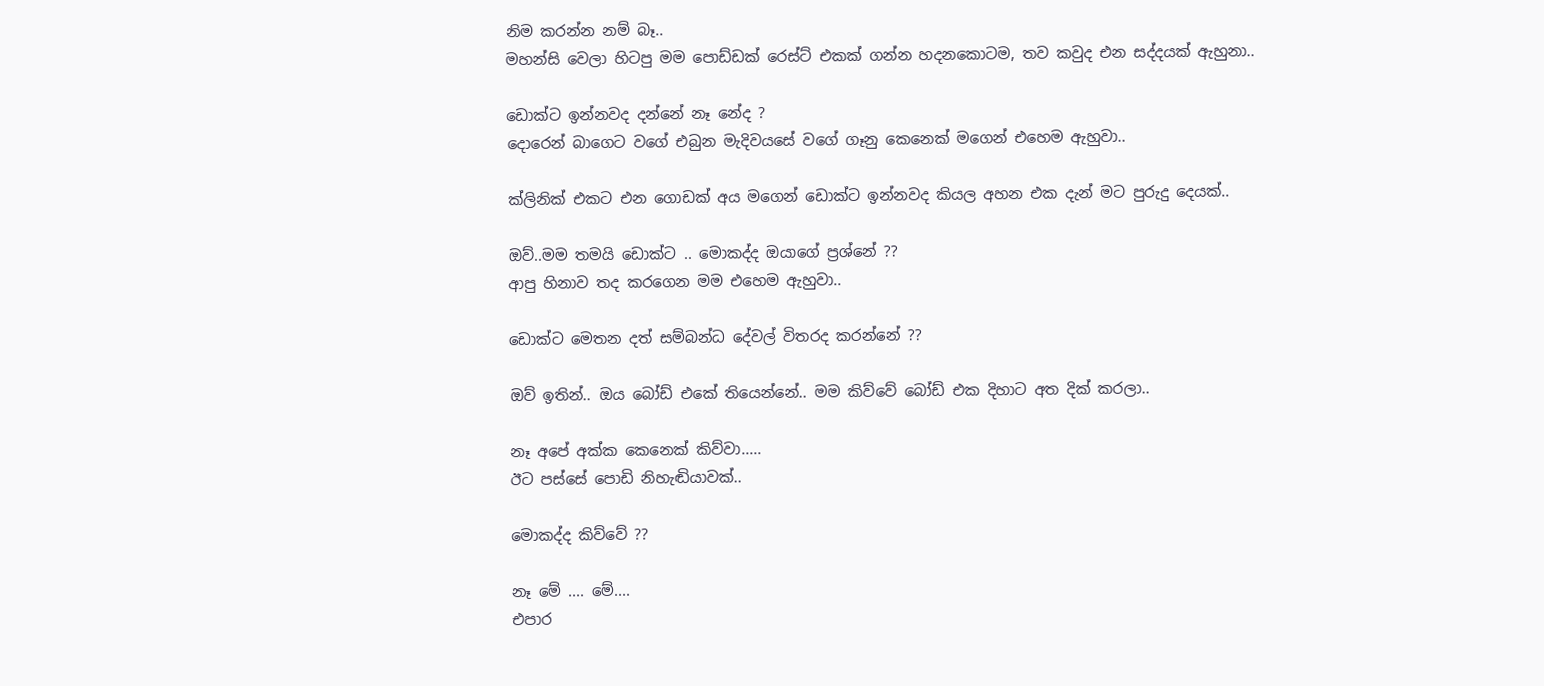නිම කරන්න නම් බෑ..
මහන්සි වෙලා හිටපු මම පොඩ්ඩක් රෙස්ට් එකක් ගන්න හදනකොටම, තව කවුද එන සද්දයක් ඇහුනා..

ඩොක්ට ඉන්නවද දන්නේ නෑ නේද ?
දොරෙන් බාගෙට වගේ එබුන මැදිවයසේ වගේ ගෑනු කෙනෙක් මගෙන් එහෙම ඇහුවා..

ක්ලිනික් එකට එන ගොඩක් අය මගෙන් ඩොක්ට ඉන්නවද කියල අහන එක දැන් මට පුරුදු දෙයක්..

ඔව්..මම තමයි ඩොක්ට .. මොකද්ද ඔයාගේ ප්‍රශ්නේ ??
ආපු හිනාව තද කරගෙන මම එහෙම ඇහුවා..

ඩොක්ට මෙතන දත් සම්බන්ධ දේවල් විතරද කරන්නේ ??

ඔව් ඉතින්.. ඔය බෝඩ් එකේ තියෙන්නේ.. මම කිව්වේ බෝඩ් එක දිහාට අත දික් කරලා..

නෑ අපේ අක්ක කෙනෙක් කිව්වා.....
ඊට පස්සේ පොඩි නිහැඬියාවක්..

මොකද්ද කිව්වේ ??

නෑ මේ .... මේ....
එපාර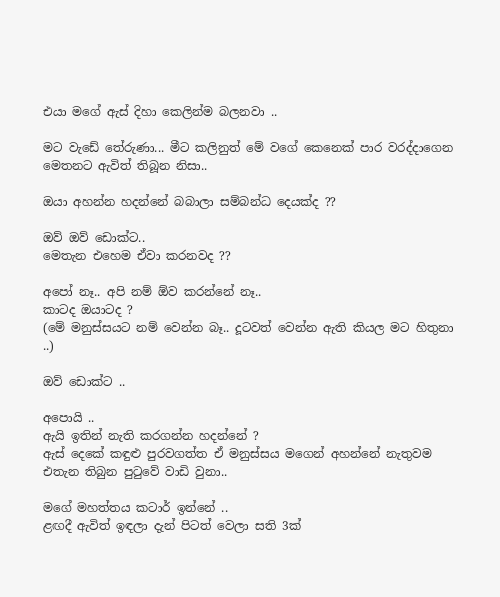එයා මගේ ඇස් දිහා කෙලින්ම බලනවා ..

මට වැඩේ තේරුණා... මීට කලිනුත් මේ වගේ කෙනෙක් පාර වරද්දාගෙන මෙතනට ඇවිත් තිබූන නිසා..

ඔයා අහන්න හදන්නේ බබාලා සම්බන්ධ දෙයක්ද ??

ඔව් ඔව් ඩොක්ට..
මෙතැන එහෙම ඒවා කරනවද ??

අපෝ නෑ.. අපි නම් ඕව කරන්නේ නෑ..
කාටද ඔයාටද ?
(මේ මනුස්සයට නම් වෙන්න බෑ.. දූටවත් වෙන්න ඇති කියල මට හිතුනා ..)

ඔව් ඩොක්ට ..

අපොයි ..
ඇයි ඉතින් නැති කරගන්න හදන්නේ ?
ඇස් දෙකේ කඳුළු පුරවගත්ත ඒ මනුස්සය මගෙන් අහන්නේ නැතුවම එතැන තිබුන පුටුවේ වාඩි වුනා..

මගේ මහත්තය කටාර් ඉන්නේ ..
ළඟදී ඇවිත් ඉඳලා දැන් පිටත් වෙලා සති 3ක්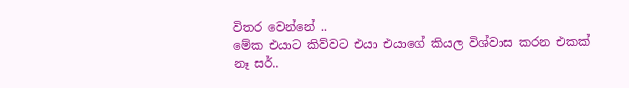විතර වෙන්නේ ..
මේක එයාට කිව්වට එයා එයාගේ කියල විශ්වාස කරන එකක් නෑ සර්..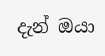දැන් ඔයා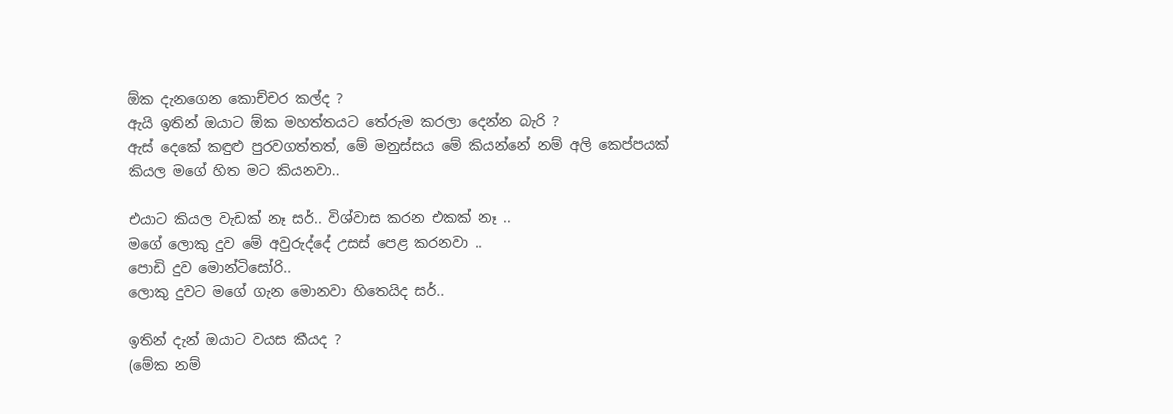ඕක දැනගෙන කොච්චර කල්ද ?
ඇයි ඉතින් ඔයාට ඕක මහත්තයට තේරුම කරලා දෙන්න බැරි ?
ඇස් දෙකේ කඳුළු පුරවගත්තත්, මේ මනුස්සය මේ කියන්නේ නම් අලි කෙප්පයක් කියල මගේ හිත මට කියනවා..

එයාට කියල වැඩක් නෑ සර්.. විශ්වාස කරන එකක් නෑ ..
මගේ ලොකු දුව මේ අවුරුද්දේ උසස් පෙළ කරනවා ..
පොඩි දුව මොන්ටිසෝරි..
ලොකු දුවට මගේ ගැන මොනවා හිතෙයිද සර්..

ඉතින් දැන් ඔයාට වයස කීයද ?
(මේක නම්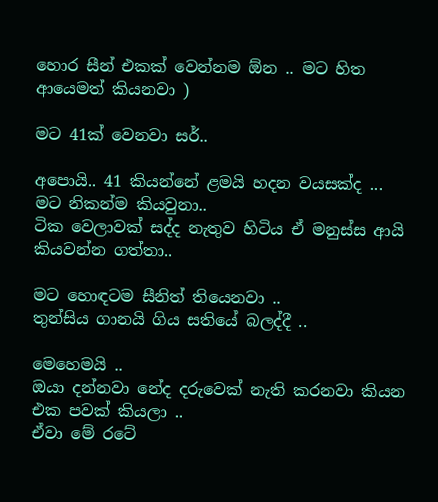හොර සීන් එකක් වෙන්නම ඕන .. මට හිත ආයෙමත් කියනවා )

මට 41ක් වෙනවා සර්..

අපොයි.. 41 කියන්නේ ළමයි හදන වයසක්ද ...
මට නිකන්ම කියවුනා..
ටික වෙලාවක් සද්ද නැතුව හිටිය ඒ මනුස්ස ආයි කියවන්න ගත්තා..

මට හොඳටම සීනිත් තියෙනවා ..
තුන්සිය ගානයි ගිය සතියේ බලද්දී ..

මෙහෙමයි ..
ඔයා දන්නවා නේද දරුවෙක් නැති කරනවා කියන එක පවක් කියලා ..
ඒවා මේ රටේ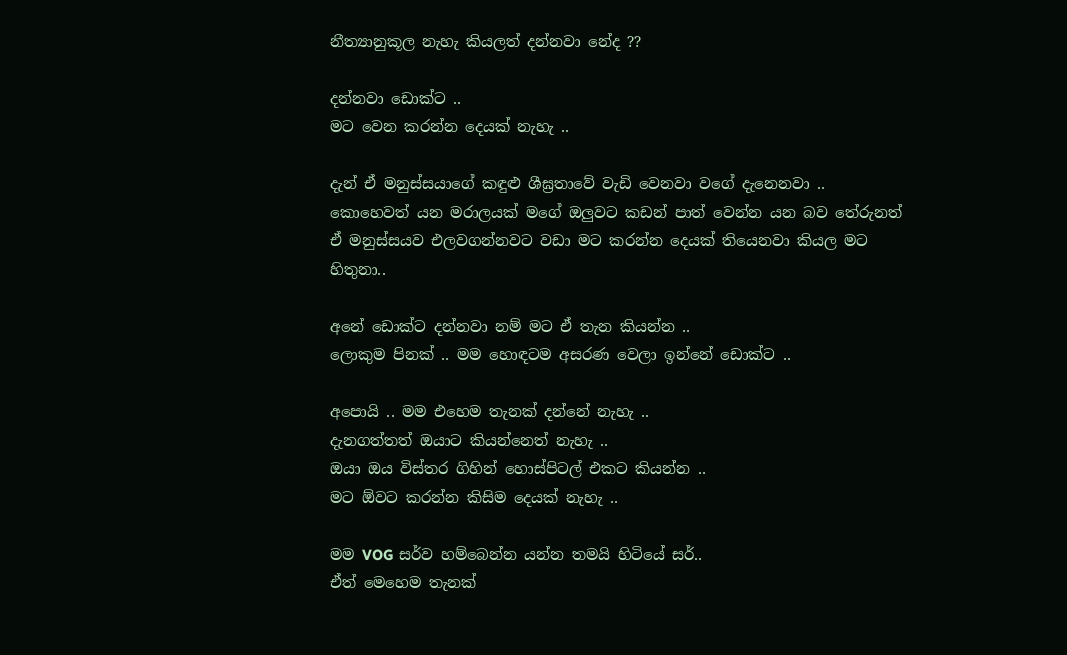නීත්‍යානුකූල නැහැ කියලත් දන්නවා නේද ??

දන්නවා ඩොක්ට ..
මට වෙන කරන්න දෙයක් නැහැ ..

දැන් ඒ මනුස්සයාගේ කඳුළු ශීඝ්‍රතාවේ වැඩි වෙනවා වගේ දැනෙනවා ..
කොහෙවත් යන මරාලයක් මගේ ඔලුවට කඩන් පාත් වෙන්න යන බව තේරුනත් ඒ මනුස්සයව එලවගන්නවට වඩා මට කරන්න දෙයක් තියෙනවා කියල මට හිතුනා..

අනේ ඩොක්ට දන්නවා නම් මට ඒ තැන කියන්න ..
ලොකුම පිනක් .. මම හොඳටම අසරණ වෙලා ඉන්නේ ඩොක්ට ..

අපොයි .. මම එහෙම තැනක් දන්නේ නැහැ ..
දැනගත්තත් ඔයාට කියන්නෙත් නැහැ ..
ඔයා ඔය විස්තර ගිහින් හොස්පිටල් එකට කියන්න ..
මට ඕවට කරන්න කිසිම දෙයක් නැහැ ..

මම VOG සර්ව හම්බෙන්න යන්න තමයි හිටියේ සර්..
ඒත් මෙහෙම තැනක්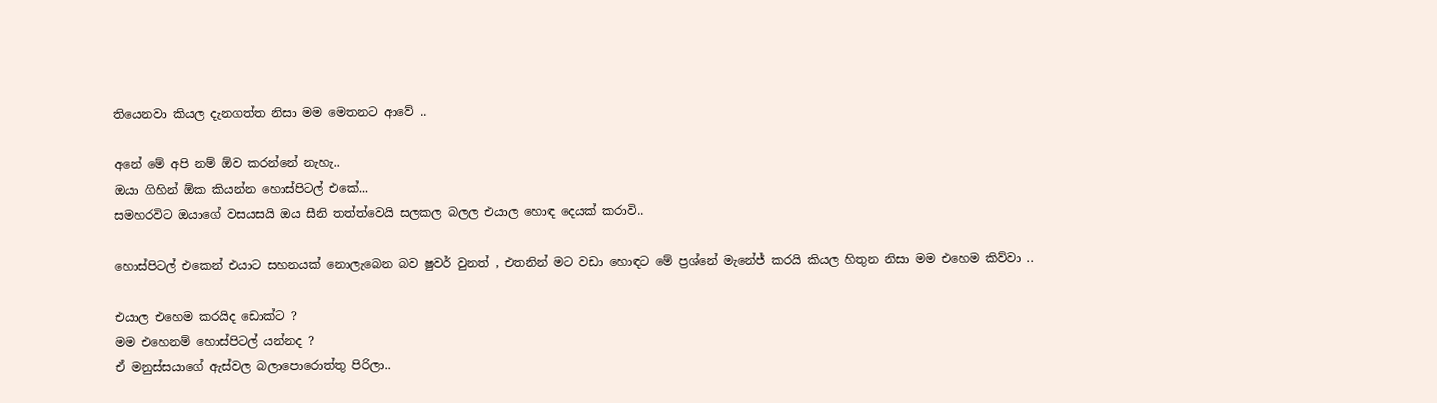තියෙනවා කියල දැනගත්ත නිසා මම මෙතනට ආවේ ..

අනේ මේ අපි නම් ඕව කරන්නේ නැහැ..
ඔයා ගිහින් ඕක කියන්න හොස්පිටල් එකේ...
සමහරවිට ඔයාගේ වසයසයි ඔය සීනි තත්ත්වෙයි සලකල බලල එයාල හොඳ දෙයක් කරාවි..

හොස්පිටල් එකෙන් එයාට සහනයක් නොලැබෙන බව ෂුවර් වුනත් , එතනින් මට වඩා හොඳට මේ ප්‍රශ්නේ මැනේජ් කරයි කියල හිතුන නිසා මම එහෙම කිව්වා ..

එයාල එහෙම කරයිද ඩොක්ට ?
මම එහෙනම් හොස්පිටල් යන්නද ?
ඒ මනුස්සයාගේ ඇස්වල බලාපොරොත්තු පිරිලා..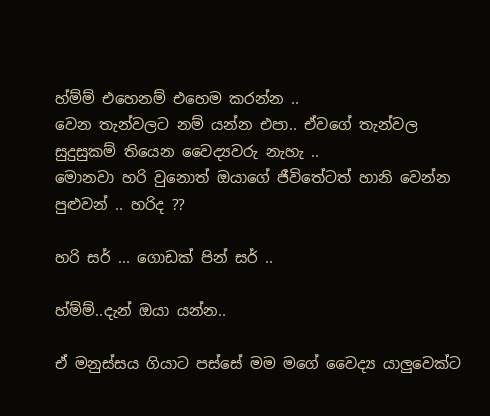හ්ම්ම් එහෙනම් එහෙම කරන්න ..
වෙන තැන්වලට නම් යන්න එපා.. ඒවගේ තැන්වල සුදුසුකම් තියෙන වෛද්‍යවරු නැහැ ..
මොනවා හරි වුනොත් ඔයාගේ ජීවිතේටත් හානි වෙන්න පුළුවන් .. හරිද ??

හරි සර් ... ගොඩක් පින් සර් ..

හ්ම්ම්..දැන් ඔයා යන්න..

ඒ මනුස්සය ගියාට පස්සේ මම මගේ වෛද්‍ය යාලුවෙක්ට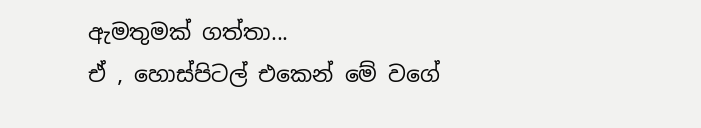ඇමතුමක් ගත්තා...
ඒ , හොස්පිටල් එකෙන් මේ වගේ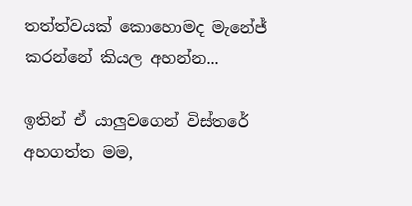තත්ත්වයක් කොහොමද මැනේජ් කරන්නේ කියල අහන්න...

ඉතින් ඒ යාලුවගෙන් විස්තරේ අහගත්ත මම,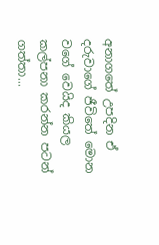අනාගතේ උපදින ඒ දරුවාගේ ජීවිතේ මොන වගේ වෙයිද කියල කල්පනා කරන්න පටන් ගත්තා...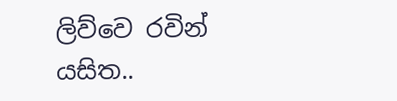ලිව්වෙ රවින් යසිත..